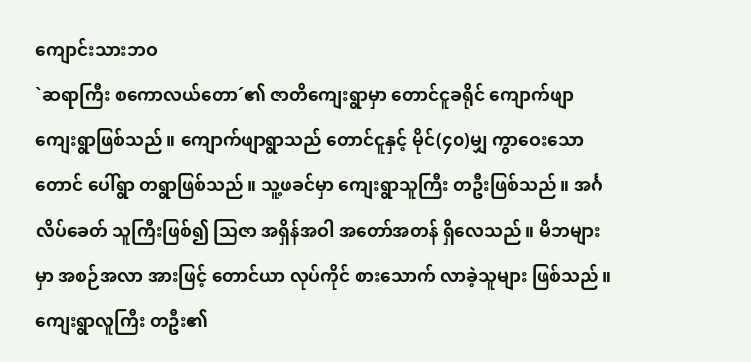ကျောင်းသားဘဝ
`ဆရာကြီး စကောလယ်တော´၏ ဇာတိကျေးရွာမှာ တောင်ငူခရိုင် ကျောက်ဖျာ ကျေးရွာဖြစ်သည်။ ကျောက်ဖျာရွာသည် တောင်ငူနှင့် မိုင်(၄၀)မျှ ကွာဝေးသော တောင် ပေါ်ရွာ တရွာဖြစ်သည်။ သူ့ဖခင်မှာ ကျေးရွာသူကြီး တဦးဖြစ်သည်။ အင်္ဂလိပ်ခေတ် သူကြီးဖြစ်၍ သြဇာ အရှိန်အဝါ အတော်အတန် ရှိလေသည်။ မိဘများမှာ အစဉ်အလာ အားဖြင့် တောင်ယာ လုပ်ကိုင် စားသောက် လာခဲ့သူများ ဖြစ်သည်။ ကျေးရွာလူကြီး တဦး၏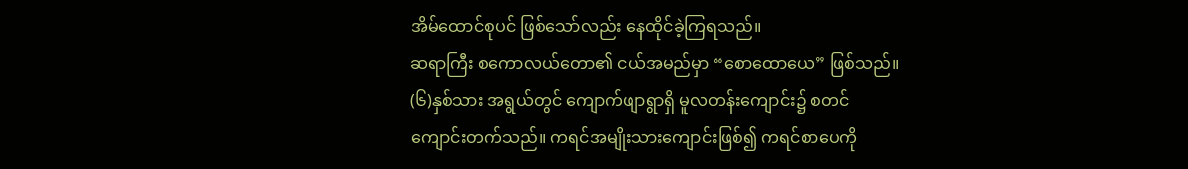အိမ်ထောင်စုပင် ဖြစ်သော်လည်း နေထိုင်ခဲ့ကြရသည်။
ဆရာကြီး စကောလယ်တော၏ ငယ်အမည်မှာ “စောထောယေ” ဖြစ်သည်။ (၆)နှစ်သား အရွယ်တွင် ကျောက်ဖျာရွာရှိ မူလတန်းကျောင်း၌ စတင် ကျောင်းတက်သည်။ ကရင်အမျိုးသားကျောင်းဖြစ်၍ ကရင်စာပေကို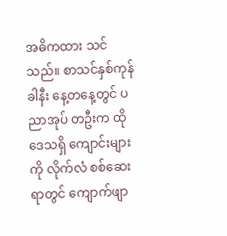အဓိကထား သင်သည်။ စာသင်နှစ်ကုန်ခါနီး နေ့တနေ့တွင် ပညာအုပ် တဦးက ထိုဒေသရှိ ကျောင်းများကို လိုက်လံ စစ်ဆေးရာတွင် ကျောက်ဖျာ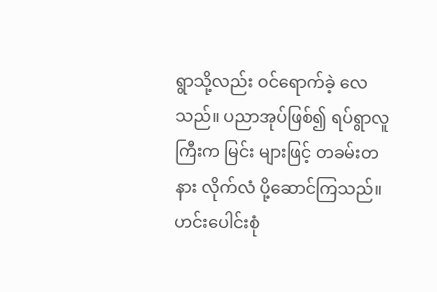ရွာသို့လည်း ဝင်ရောက်ခဲ့ လေသည်။ ပညာအုပ်ဖြစ်၍ ရပ်ရွာလူကြီးက မြင်း များဖြင့် တခမ်းတနား လိုက်လံ ပို့ဆောင်ကြသည်။ ဟင်းပေါင်းစုံ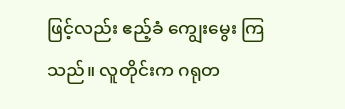ဖြင့်လည်း ဧည့်ခံ ကျွေးမွေး ကြသည်။ လူတိုင်းက ဂရုတ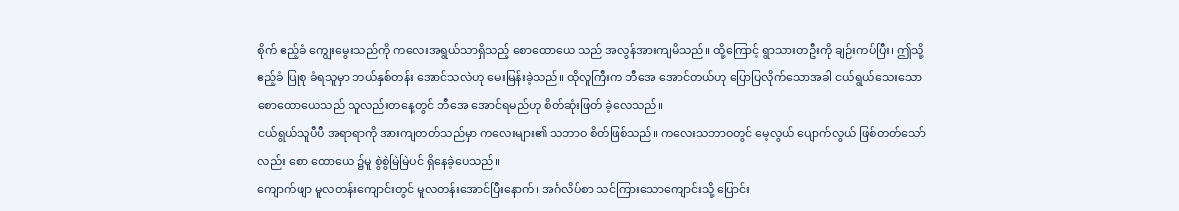စိုက် ဧည့်ခံ ကျွေးမွေးသည်ကို ကလေးအရွယ်သာရှိသည့် စောထောယေ သည် အလွန်အားကျမိသည်။ ထို့ကြောင့် ရွာသားတဦးကို ချဉ်းကပ်ပြီး၊ ဤသို့ ဧည့်ခံ ပြုစု ခံရသူမှာ ဘယ်နှစ်တန်း အောင်သလဲဟု မေးမြန်းခဲ့သည်။ ထိုလူကြီးက ဘီအေ အောင်တယ်ဟု ပြောပြလိုက်သောအခါ ငယ်ရွယ်သေးသော စောထောယေသည် သူလည်းတနေ့တွင် ဘီအေ အောင်ရမည်ဟု စိတ်ဆုံးဖြတ် ခဲ့လေသည်။
ငယ်ရွယ်သူပီပီ အရာရာကို အားကျတတ်သည်မှာ ကလေးများ၏ သဘာဝ စိတ်ဖြစ်သည်။ ကလေးသဘာဝတွင် မေ့လွယ် ပျောက်လွယ် ဖြစ်တတ်သော်လည်း စော ထောယေ ၌မူ စွဲစွဲမြဲမြဲပင် ရှိနေခဲ့ပေသည်။
ကျောက်ဖျာ မူလတန်းကျောင်းတွင် မူလတန်းအောင်ပြီးနောက်၊ အင်္ဂလိပ်စာ သင်ကြားသောကျောင်းသို့ ပြောင်း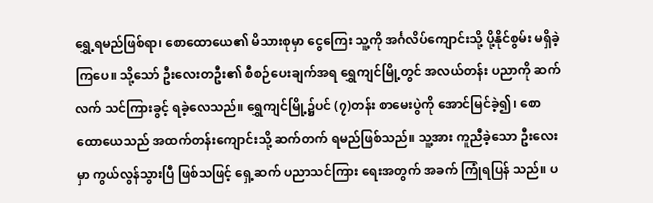ရွှေ့ရမည်ဖြစ်ရာ၊ စောထောယေ၏ မိသားစုမှာ ငွေကြေး သူ့ကို အင်္ဂလိပ်ကျောင်းသို့ ပို့နိုင်စွမ်း မရှိခဲ့ကြပေ။ သို့သော် ဦးလေးတဦး၏ စီစဉ်ပေးချက်အရ ရွှေကျင်မြို့တွင် အလယ်တန်း ပညာကို ဆက်လက် သင်ကြားခွင့် ရခဲ့လေသည်။ ရွှေကျင်မြို့၌ပင် (၇)တန်း စာမေးပွဲကို အောင်မြင်ခဲ့၍၊ စောထောယေသည် အထက်တန်းကျောင်းသို့ ဆက်တက် ရမည်ဖြစ်သည်။ သူ့အား ကူညီခဲ့သော ဦးလေးမှာ ကွယ်လွန်သွားပြီ ဖြစ်သဖြင့် ရှေ့ဆက် ပညာသင်ကြား ရေးအတွက် အခက် ကြုံရပြန် သည်။ ပ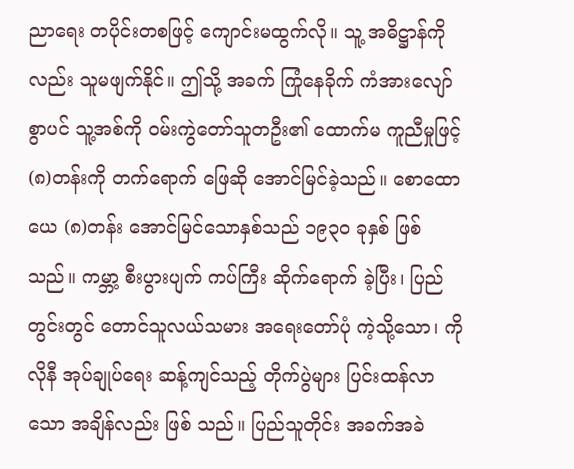ညာရေး တပိုင်းတစဖြင့် ကျောင်းမထွက်လို။ သူ့ အဓိဋ္ဌာန်ကိုလည်း သူမဖျက်နိုင်။ ဤသို့ အခက် ကြုံနေခိုက် ကံအားလျော်စွာပင် သူ့အစ်ကို ဝမ်းကွဲတော်သူတဦး၏ ထောက်မ ကူညီမှုဖြင့် (၈)တန်းကို တက်ရောက် ဖြေဆို အောင်မြင်ခဲ့သည်။ စောထောယေ (၈)တန်း အောင်မြင်သောနှစ်သည် ၁၉၃၀ ခုနှစ် ဖြစ်သည်။ ကမ္ဘာ့ စီးပွားပျက် ကပ်ကြီး ဆိုက်ရောက် ခဲ့ပြီး၊ ပြည်တွင်းတွင် တောင်သူလယ်သမား အရေးတော်ပုံ ကဲ့သို့သော၊ ကိုလိုနီ အုပ်ချုပ်ရေး ဆန့်ကျင်သည့် တိုက်ပွဲများ ပြင်းထန်လာသော အချိန်လည်း ဖြစ် သည်။ ပြည်သူတိုင်း အခက်အခဲ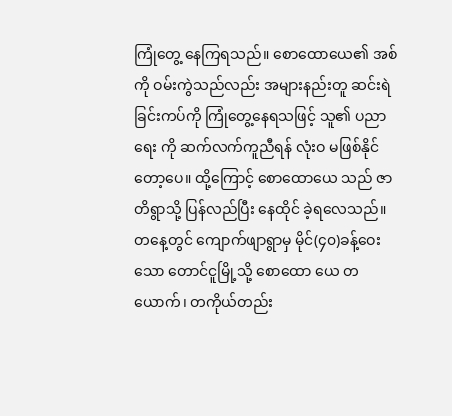ကြုံတွေ့ နေကြရသည်။ စောထောယေ၏ အစ်ကို ဝမ်းကွဲသည်လည်း အများနည်းတူ ဆင်းရဲခြင်းကပ်ကို ကြုံတွေ့နေရသဖြင့် သူ၏ ပညာရေး ကို ဆက်လက်ကူညီရန် လုံးဝ မဖြစ်နိုင်တော့ပေ။ ထို့ကြောင့် စောထောယေ သည် ဇာတိရွာသို့ ပြန်လည်ပြီး နေထိုင် ခဲ့ရလေသည်။
တနေ့တွင် ကျောက်ဖျာရွာမှ မိုင်(၄၀)ခန့်ဝေးသော တောင်ငူမြို့သို့ စောထော ယေ တယောက်၊ တကိုယ်တည်း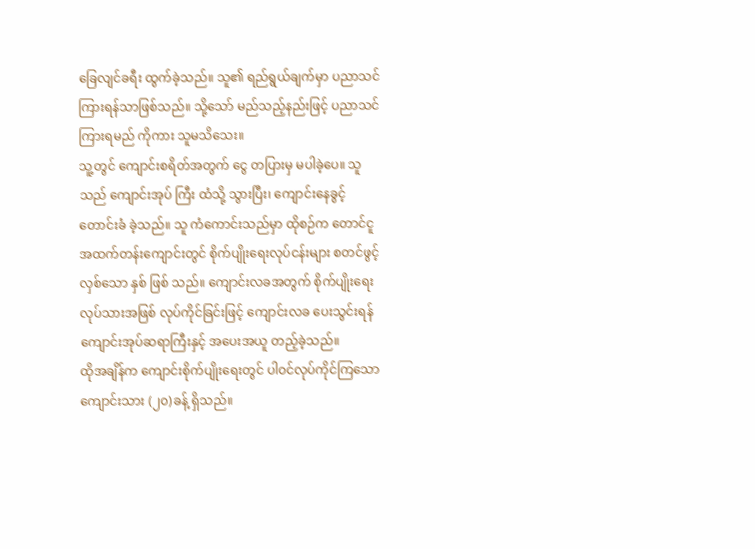ခြေလျင်ခရီး ထွက်ခဲ့သည်။ သူ၏ ရည်ရွယ်ချက်မှာ ပညာသင်ကြားရန်သာဖြစ်သည်။ သို့သော် မည်သည့်နည်းဖြင့် ပညာသင်ကြားရမည် ကိုကား သူမသိသေး။
သူ့တွင် ကျောင်းစရိတ်အတွက် ငွေ တပြားမှ မပါခဲ့ပေ။ သူသည် ကျောင်းအုပ် ကြီး ထံသို့ သွားပြီး၊ ကျောင်းနေခွင့် တောင်းခံ ခဲ့သည်။ သူ ကံကောင်းသည်မှာ ထိုစဉ်က တောင်ငူ အထက်တန်းကျောင်းတွင် စိုက်ပျိုးရေးလုပ်ငန်းများ စတင်ဖွင့်လှစ်သော နှစ် ဖြစ် သည်။ ကျောင်းလခအတွက် စိုက်ပျိုးရေး လုပ်သားအဖြစ် လုပ်ကိုင်ခြင်းဖြင့် ကျောင်းလခ ပေးသွင်းရန် ကျောင်းအုပ်ဆရာကြီးနှင့် အပေးအယူ တည့်ခဲ့သည်။
ထိုအချိန်က ကျောင်းစိုက်ပျိုးရေးတွင် ပါဝင်လုပ်ကိုင်ကြသော ကျောင်းသား (၂၀)ခန့် ရှိသည်။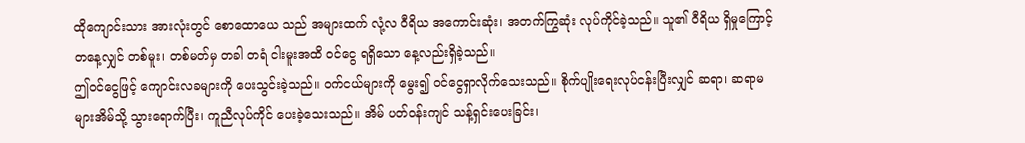ထိုကျောင်းသား အားလုံးတွင် စောထောယေ သည် အများထက် လုံ့လ ဝီရိယ အကောင်းဆုံး၊ အတက်ကြွဆုံး လုပ်ကိုင်ခဲ့သည်။ သူ၏ ဝီရိယ ရှိမှုကြောင့် တနေ့လျှင် တစ်မူး၊ တစ်မတ်မှ တခါ တရံ ငါးမူးအထိ ဝင်ငွေ ရရှိသော နေ့လည်းရှိခဲ့သည်။
ဤဝင်ငွေဖြင့် ကျောင်းလခများကို ပေးသွင်းခဲ့သည်။ ဝက်ငယ်များကို မွေး၍ ဝင်ငွေရှာလိုက်သေးသည်။ စိုက်ပျိုးရေးလုပ်ငန်းပြီးလျှင် ဆရာ၊ ဆရာမ များအိမ်သို့ သွားရောက်ပြီး၊ ကူညီလုပ်ကိုင် ပေးခဲ့သေးသည်။ အိမ် ပတ်ဝန်းကျင် သန့်ရှင်းပေးခြင်း၊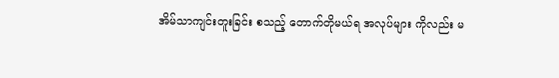အိမ်သာကျင်းတူးခြင်း စသည့် တောက်တိုမယ်ရ အလုပ်များ ကိုလည်း မ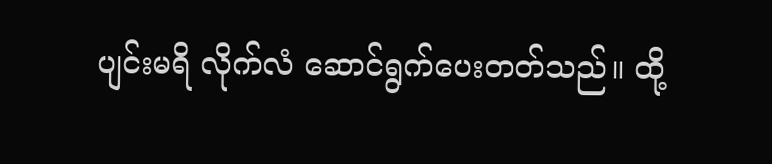ပျင်းမရိ လိုက်လံ ဆောင်ရွက်ပေးတတ်သည်။ ထို့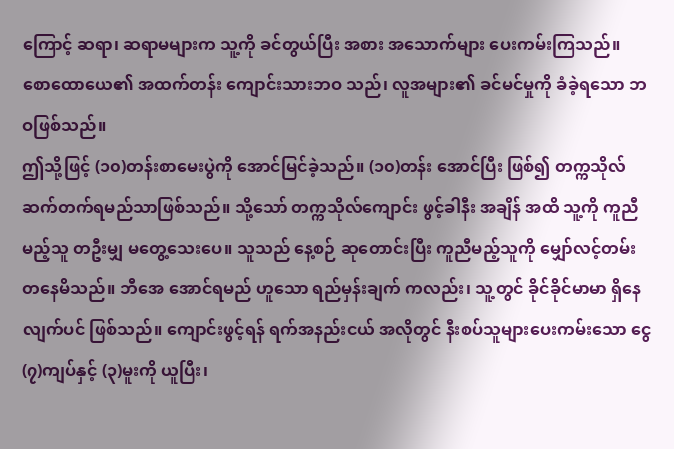ကြောင့် ဆရာ၊ ဆရာမများက သူ့ကို ခင်တွယ်ပြီး အစား အသောက်များ ပေးကမ်းကြသည်။ စောထောယေ၏ အထက်တန်း ကျောင်းသားဘဝ သည်၊ လူအများ၏ ခင်မင်မှုကို ခံခဲ့ရသော ဘဝဖြစ်သည်။
ဤသို့ဖြင့် (၁၀)တန်းစာမေးပွဲကို အောင်မြင်ခဲ့သည်။ (၁၀)တန်း အောင်ပြီး ဖြစ်၍ တက္ကသိုလ် ဆက်တက်ရမည်သာဖြစ်သည်။ သို့သော် တက္ကသိုလ်ကျောင်း ဖွင့်ခါနီး အချိန် အထိ သူ့ကို ကူညီမည့်သူ တဦးမျှ မတွေ့သေးပေ။ သူသည် နေ့စဉ် ဆုတောင်းပြီး ကူညီမည့်သူကို မျှော်လင့်တမ်းတနေမိသည်။ ဘီအေ အောင်ရမည် ဟူသော ရည်မှန်းချက် ကလည်း၊ သူ့တွင် ခိုင်ခိုင်မာမာ ရှိနေလျက်ပင် ဖြစ်သည်။ ကျောင်းဖွင့်ရန် ရက်အနည်းငယ် အလိုတွင် နီးစပ်သူများပေးကမ်းသော ငွေ (၇)ကျပ်နှင့် (၃)မူးကို ယူပြီး၊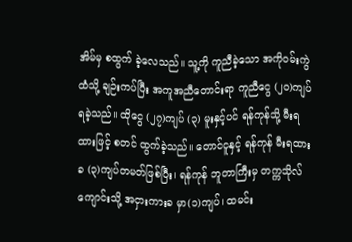အိမ်မှ စထွက် ခဲ့လေသည်။ သူ့ကို ကူညီခဲ့သော အကိုဝမ်းကွဲထံသို့ ချဉ်းကပ်ပြီး အကူအညီတောင်းရာ ကူညီငွေ (၂၀)ကျပ် ရခဲ့သည်။ ထိုငွေ (၂၇)ကျပ် (၃) မူးနှင့်ပင် ရန်ကုန်သို့ မီးရထားဖြင့် စတင် ထွက်ခဲ့သည်။ တောင်ငူနှင့် ရန်ကုန် မီးရထားခ (၃)ကျပ်တမတ်ဖြစ်ပြီး၊ ရန်ကုန် ဘူတာကြီးမှ တက္ကသိုလ်ကျောင်းသို့ အငှားကားခ မှာ(၁)ကျပ်၊ ထမင်း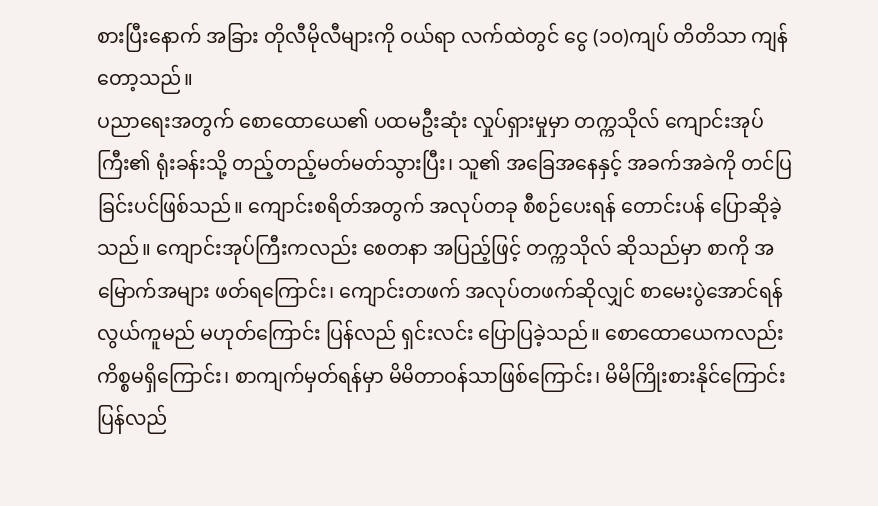စားပြီးနောက် အခြား တိုလီမိုလီများကို ဝယ်ရာ လက်ထဲတွင် ငွေ (၁၀)ကျပ် တိတိသာ ကျန်တော့သည်။
ပညာရေးအတွက် စောထောယေ၏ ပထမဦးဆုံး လှုပ်ရှားမှုမှာ တက္ကသိုလ် ကျောင်းအုပ်ကြီး၏ ရုံးခန်းသို့ တည့်တည့်မတ်မတ်သွားပြီး၊ သူ၏ အခြေအနေနှင့် အခက်အခဲကို တင်ပြခြင်းပင်ဖြစ်သည်။ ကျောင်းစရိတ်အတွက် အလုပ်တခု စီစဉ်ပေးရန် တောင်းပန် ပြောဆိုခဲ့သည်။ ကျောင်းအုပ်ကြီးကလည်း စေတနာ အပြည့်ဖြင့် တက္ကသိုလ် ဆိုသည်မှာ စာကို အမြောက်အများ ဖတ်ရကြောင်း၊ ကျောင်းတဖက် အလုပ်တဖက်ဆိုလျှင် စာမေးပွဲအောင်ရန် လွယ်ကူမည် မဟုတ်ကြောင်း ပြန်လည် ရှင်းလင်း ပြောပြခဲ့သည်။ စောထောယေကလည်း ကိစ္စမရှိကြောင်း၊ စာကျက်မှတ်ရန်မှာ မိမိတာဝန်သာဖြစ်ကြောင်း၊ မိမိကြိုးစားနိုင်ကြောင်း ပြန်လည်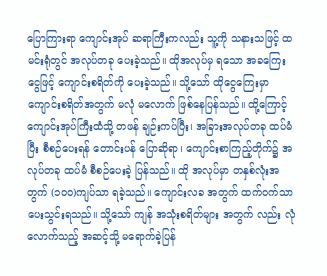ပြောကြားရာ ကျောင်းအုပ် ဆရာကြီးကလည်း သူ့ကို သနားသဖြင့် ထမင်းရုံတွင် အလုပ်တခု ပေးခဲ့သည်။ ထိုအလုပ်မှ ရသော အခကြေးငွေဖြင့် ကျောင်းစရိတ်ကို ပေးခဲ့သည်။ သို့သော် ထိုငွေကြေးမှာ ကျောင်းစရိတ်အတွက် မလုံ မလောက် ဖြစ်နေပြန်သည်။ ထို့ကြောင့် ကျောင်းအုပ်ကြီးထံသို့ တဖန် ချဉ်းကပ်ပြီး၊ အခြားအလုပ်တခု ထပ်မံပြီး စီစဉ်ပေးရန် တောင်းပန် ပြောဆိုရာ၊ ကျောင်းစာကြည့်တိုက်၌ အလုပ်တခု ထပ်မံ စီစဉ်ပေးခဲ့ ပြန်သည်။ ထို အလုပ်မှာ တနှစ်လုံးအတွက် (၁၀၀)ကျပ်သာ ရခဲ့သည်။ ကျောင်းလခ အတွက် ထက်ဝက်သာ ပေးသွင်းရသည်။ သို့သော် ကျန် အသုံးစရိတ်များ အတွက် လည်း လုံလောက်သည့် အဆင့်သို့ မရောက်ခဲ့ပြန်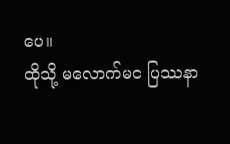ပေ။
ထိုသို့ မလောက်မင ပြဿနာ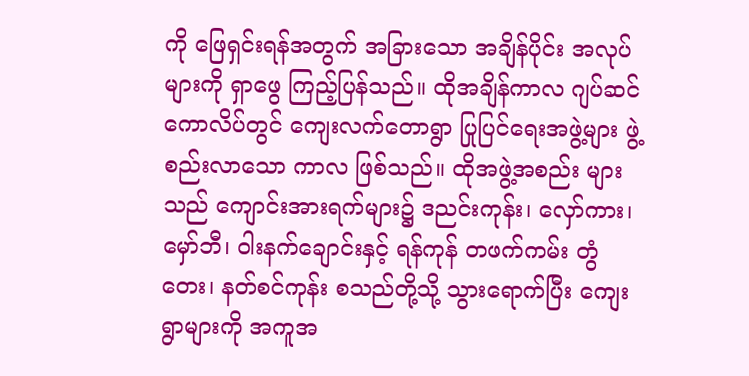ကို ဖြေရှင်းရန်အတွက် အခြားသော အချိန်ပိုင်း အလုပ်များကို ရှာဖွေ ကြည့်ပြန်သည်။ ထိုအချိန်ကာလ ဂျပ်ဆင် ကောလိပ်တွင် ကျေးလက်တောရွာ ပြုပြင်ရေးအဖွဲ့များ ဖွဲ့စည်းလာသော ကာလ ဖြစ်သည်။ ထိုအဖွဲ့အစည်း များသည် ကျောင်းအားရက်များ၌ ဒညင်းကုန်း၊ လှော်ကား၊ မှော်ဘီ၊ ဝါးနက်ချောင်းနှင့် ရန်ကုန် တဖက်ကမ်း တွံတေး၊ နတ်စင်ကုန်း စသည်တို့သို့ သွားရောက်ပြီး ကျေးရွာများကို အကူအ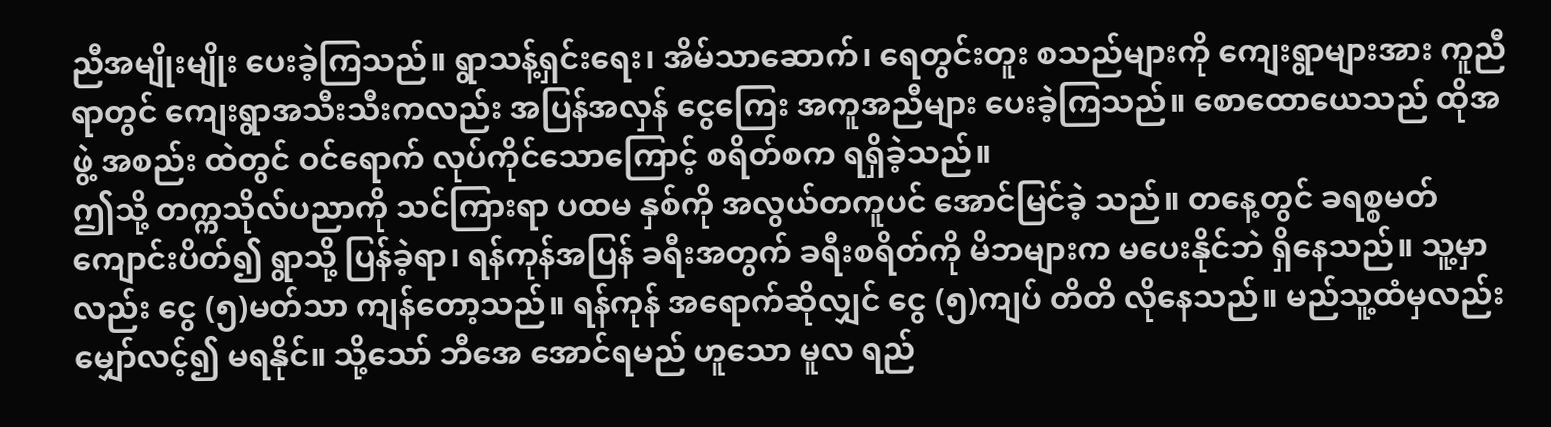ညီအမျိုးမျိုး ပေးခဲ့ကြသည်။ ရွာသန့်ရှင်းရေး၊ အိမ်သာဆောက်၊ ရေတွင်းတူး စသည်များကို ကျေးရွာများအား ကူညီရာတွင် ကျေးရွာအသီးသီးကလည်း အပြန်အလှန် ငွေကြေး အကူအညီများ ပေးခဲ့ကြသည်။ စောထောယေသည် ထိုအဖွဲ့ အစည်း ထဲတွင် ဝင်ရောက် လုပ်ကိုင်သောကြောင့် စရိတ်စက ရရှိခဲ့သည်။
ဤသို့ တက္ကသိုလ်ပညာကို သင်ကြားရာ ပထမ နှစ်ကို အလွယ်တကူပင် အောင်မြင်ခဲ့ သည်။ တနေ့တွင် ခရစ္စမတ် ကျောင်းပိတ်၍ ရွာသို့ ပြန်ခဲ့ရာ၊ ရန်ကုန်အပြန် ခရီးအတွက် ခရီးစရိတ်ကို မိဘများက မပေးနိုင်ဘဲ ရှိနေသည်။ သူ့မှာလည်း ငွေ (၅)မတ်သာ ကျန်တော့သည်။ ရန်ကုန် အရောက်ဆိုလျှင် ငွေ (၅)ကျပ် တိတိ လိုနေသည်။ မည်သူ့ထံမှလည်း မျှော်လင့်၍ မရနိုင်။ သို့သော် ဘီအေ အောင်ရမည် ဟူသော မူလ ရည်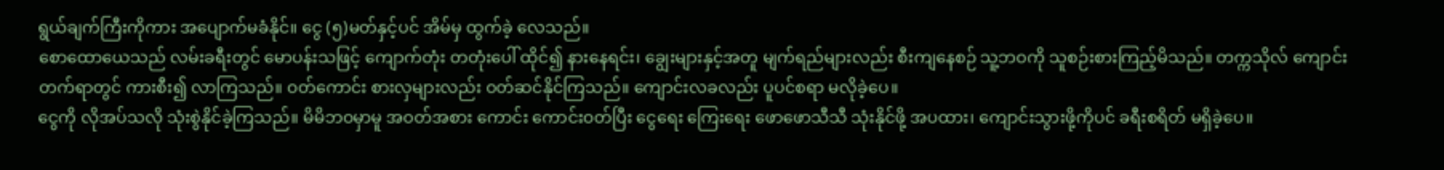ရွယ်ချက်ကြီးကိုကား အပျောက်မခံနိုင်။ ငွေ (၅)မတ်နှင့်ပင် အိမ်မှ ထွက်ခဲ့ လေသည်။
စောထောယေသည် လမ်းခရီးတွင် မောပန်းသဖြင့် ကျောက်တုံး တတုံးပေါ် ထိုင်၍ နားနေရင်း၊ ချွေးများနှင့်အတူ မျက်ရည်များလည်း စီးကျနေစဉ် သူ့ဘဝကို သူစဉ်းစားကြည့်မိသည်။ တက္ကသိုလ် ကျောင်းတက်ရာတွင် ကားစီး၍ လာကြသည်။ ဝတ်ကောင်း စားလှများလည်း ဝတ်ဆင်နိုင်ကြသည်။ ကျောင်းလခလည်း ပူပင်စရာ မလိုခဲ့ပေ။
ငွေကို လိုအပ်သလို သုံးစွဲနိုင်ခဲ့ကြသည်။ မိမိဘဝမှာမူ အဝတ်အစား ကောင်း ကောင်းဝတ်ပြီး ငွေရေး ကြေးရေး ဖောဖောသီသီ သုံးနိုင်ဖို့ အပထား၊ ကျောင်းသွားဖို့ကိုပင် ခရီးစရိတ် မရှိခဲ့ပေ။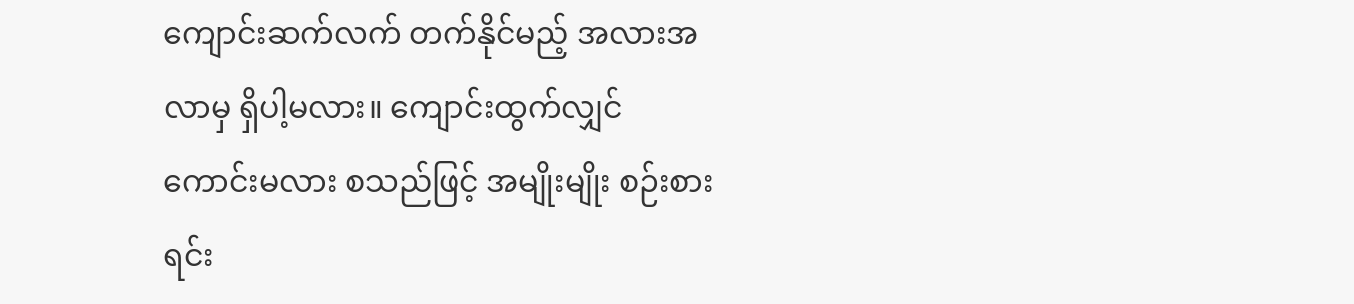ကျောင်းဆက်လက် တက်နိုင်မည့် အလားအလာမှ ရှိပါ့မလား။ ကျောင်းထွက်လျှင် ကောင်းမလား စသည်ဖြင့် အမျိုးမျိုး စဉ်းစားရင်း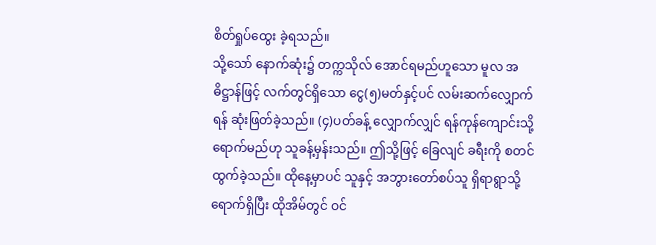စိတ်ရှုပ်ထွေး ခဲ့ရသည်။
သို့သော် နောက်ဆုံး၌ တက္ကသိုလ် အောင်ရမည်ဟူသော မူလ အဓိဋ္ဌာန်ဖြင့် လက်တွင်ရှိသော ငွေ(၅)မတ်နှင့်ပင် လမ်းဆက်လျှောက်ရန် ဆုံးဖြတ်ခဲ့သည်။ (၄)ပတ်ခန့် လျှောက်လျှင် ရန်ကုန်ကျောင်းသို့ ရောက်မည်ဟု သူခန့်မှန်းသည်။ ဤသို့ဖြင့် ခြေလျင် ခရီးကို စတင်ထွက်ခဲ့သည်။ ထိုနေ့မှာပင် သူနှင့် အဘွားတော်စပ်သူ ရှိရာရွာသို့ ရောက်ရှိပြီး ထိုအိမ်တွင် ဝင်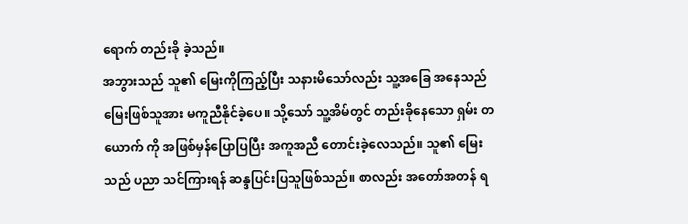ရောက် တည်းခို ခဲ့သည်။
အဘွားသည် သူ၏ မြေးကိုကြည့်ပြီး သနားမိသော်လည်း သူ့အခြေ အနေသည် မြေးဖြစ်သူအား မကူညီနိုင်ခဲ့ပေ။ သို့သော် သူ့အိမ်တွင် တည်းခိုနေသော ရှမ်း တယောက် ကို အဖြစ်မှန်ပြောပြပြီး အကူအညီ တောင်းခဲ့လေသည်။ သူ၏ မြေးသည် ပညာ သင်ကြားရန် ဆန္ဒပြင်းပြသူဖြစ်သည်။ စာလည်း အတော်အတန် ရ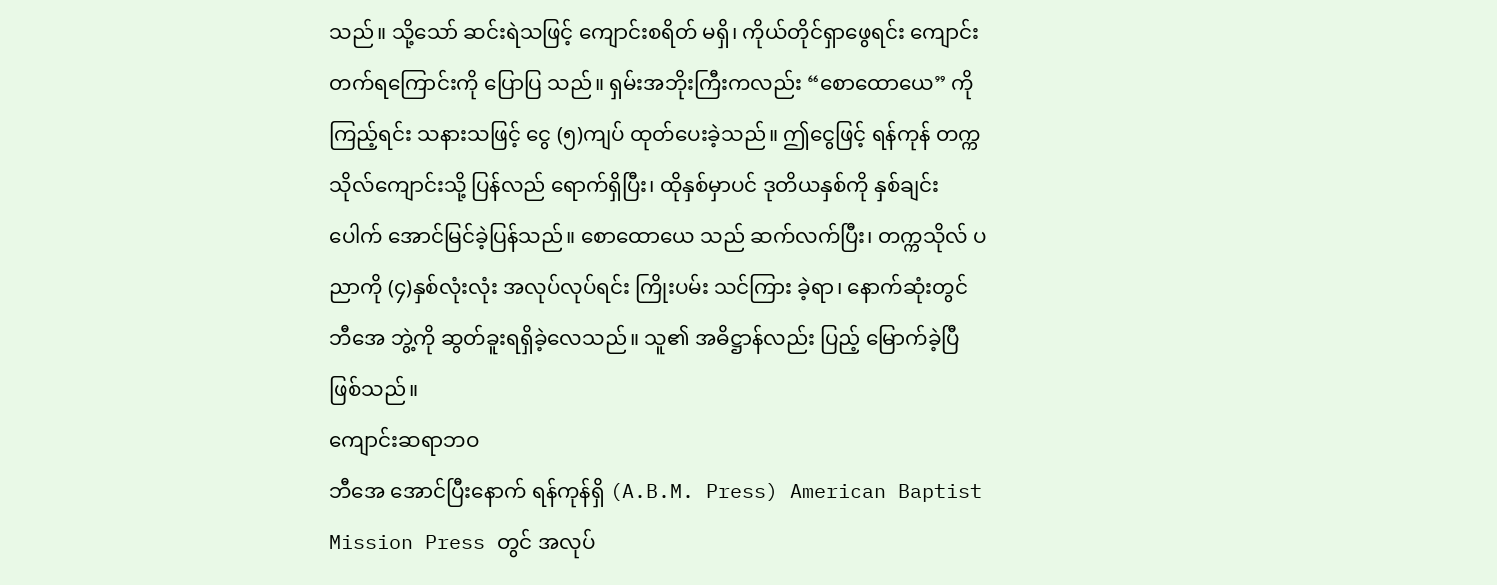သည်။ သို့သော် ဆင်းရဲသဖြင့် ကျောင်းစရိတ် မရှိ၊ ကိုယ်တိုင်ရှာဖွေရင်း ကျောင်းတက်ရကြောင်းကို ပြောပြ သည်။ ရှမ်းအဘိုးကြီးကလည်း “စောထောယေ” ကို ကြည့်ရင်း သနားသဖြင့် ငွေ (၅)ကျပ် ထုတ်ပေးခဲ့သည်။ ဤငွေဖြင့် ရန်ကုန် တက္ကသိုလ်ကျောင်းသို့ ပြန်လည် ရောက်ရှိပြီး၊ ထိုနှစ်မှာပင် ဒုတိယနှစ်ကို နှစ်ချင်းပေါက် အောင်မြင်ခဲ့ပြန်သည်။ စောထောယေ သည် ဆက်လက်ပြီး၊ တက္ကသိုလ် ပညာကို (၄)နှစ်လုံးလုံး အလုပ်လုပ်ရင်း ကြိုးပမ်း သင်ကြား ခဲ့ရာ၊ နောက်ဆုံးတွင် ဘီအေ ဘွဲ့ကို ဆွတ်ခူးရရှိခဲ့လေသည်။ သူ၏ အဓိဋ္ဌာန်လည်း ပြည့် မြောက်ခဲ့ပြီ ဖြစ်သည်။
ကျောင်းဆရာဘဝ
ဘီအေ အောင်ပြီးနောက် ရန်ကုန်ရှိ (A.B.M. Press) American Baptist Mission Press တွင် အလုပ်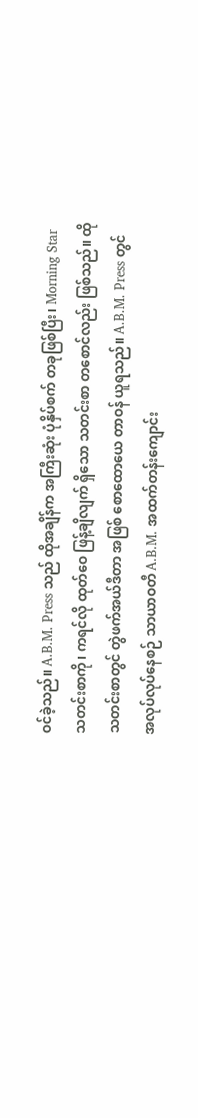ဝင်ခဲ့သည်။ A.B.M. Press သည် ထိုအချိန်က အကြီးဆုံး ပုံနှိပ်စက် တခုဖြစ်ပြီး၊ Morning Star သတင်းစာကို၊ ကရင်လို ထုတ်ဝေ ဖြန့်ချိလျက် ရှိသော သတင်းစာ တစောင်လည်း ဖြစ်သည်။ ထိုသတင်းစာတွင် တွဲဖက်အယ်ဒီတာ အဖြစ် စောထောယေ တာဝန် ယူရသည်။ A.B.M. Press တွင် အလုပ်လုပ်နေစဉ် သာယာဝတီ A.B.M. အထက်တန်းကျောင်း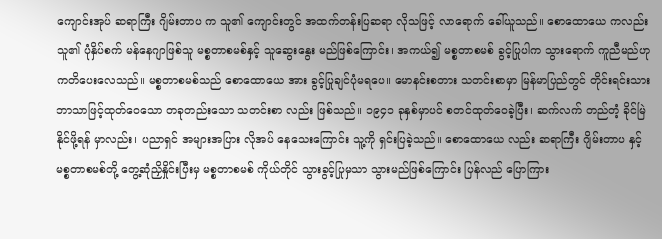ကျောင်းအုပ် ဆရာကြီး ဂျိမ်းတာပ က သူ၏ ကျောင်းတွင် အထက်တန်းပြဆရာ လိုသဖြင့် လာရောက် ခေါ်ယူသည်။ စောထောယေ ကလည်း သူ၏ ပုံနှိပ်စက် မန်နေဂျာဖြစ်သူ မစ္စတာစမစ်နှင့် သူဆွေးနွေး မည်ဖြစ်ကြောင်း၊ အကယ်၍ မစ္စတာစမစ် ခွင့်ပြုပါက သွားရောက် ကူညီမည်ဟု ကတိပေးလေသည်။ မစ္စတာစမစ်သည် စောထောယေ အား ခွင့်ပြုချင်ပုံမရပေ။ မောနင်းစတား သတင်းစာမှာ မြန်မာပြည်တွင် တိုင်းရင်းသား ဘာသာဖြင့်ထုတ်ဝေသော တခုတည်းသော သတင်းစာ လည်း ဖြစ်သည်။ ၁၉၄၁ ခုနှစ်မှာပင် စတင်ထုတ်ဝေခဲ့ပြီး၊ ဆက်လက် တည်တံ့ ခိုင်မြဲ နိုင်ဖို့ရန် မှာလည်း၊ ပညာရှင် အများအပြား လိုအပ် နေသေးကြောင်း သူ့ကို ရှင်းပြခဲ့သည်။ စောထောယေ လည်း ဆရာကြီး ဂျိမ်းတာပ နှင့် မစ္စတာစမစ်တို့ တွေ့ဆုံညှိနှိုင်းပြီးမှ မစ္စတာစမစ် ကိုယ်တိုင် သွားခွင့်ပြုမှသာ သွားမည်ဖြစ်ကြောင်း ပြန်လည် ပြောကြား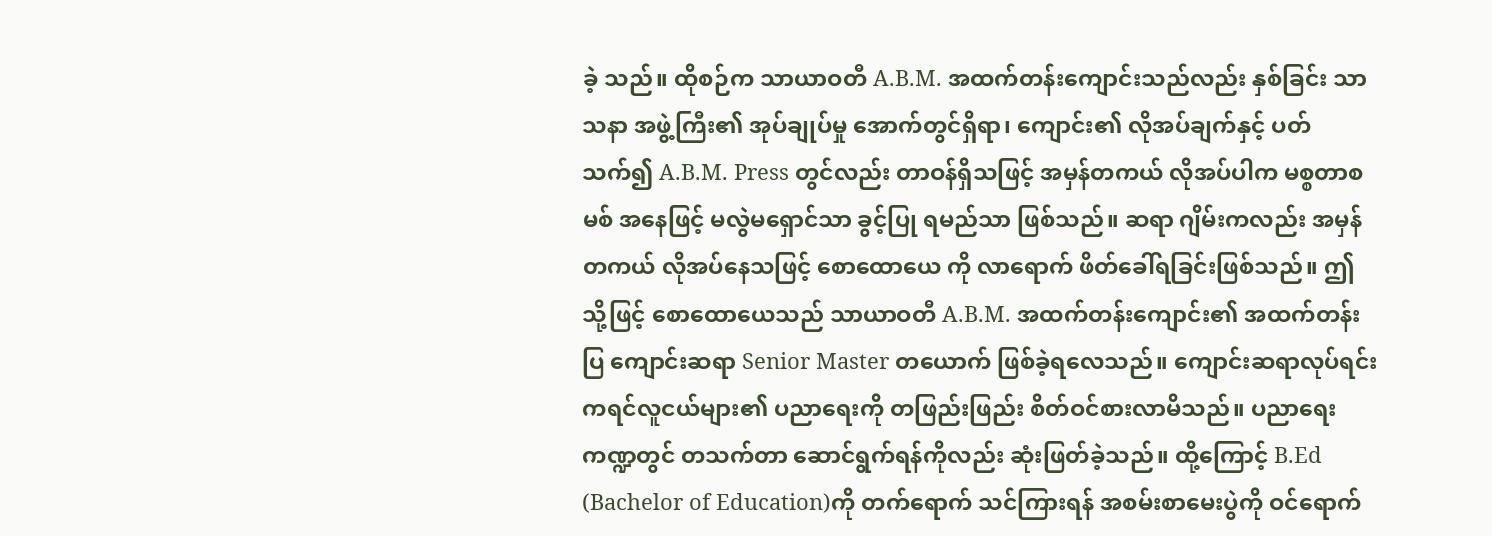ခဲ့ သည်။ ထိုစဉ်က သာယာဝတီ A.B.M. အထက်တန်းကျောင်းသည်လည်း နှစ်ခြင်း သာသနာ အဖွဲ့ကြီး၏ အုပ်ချုပ်မှု အောက်တွင်ရှိရာ၊ ကျောင်း၏ လိုအပ်ချက်နှင့် ပတ်သက်၍ A.B.M. Press တွင်လည်း တာဝန်ရှိသဖြင့် အမှန်တကယ် လိုအပ်ပါက မစ္စတာစမစ် အနေဖြင့် မလွဲမရှောင်သာ ခွင့်ပြု ရမည်သာ ဖြစ်သည်။ ဆရာ ဂျိမ်းကလည်း အမှန်တကယ် လိုအပ်နေသဖြင့် စောထောယေ ကို လာရောက် ဖိတ်ခေါ်ရခြင်းဖြစ်သည်။ ဤသို့ဖြင့် စောထောယေသည် သာယာဝတီ A.B.M. အထက်တန်းကျောင်း၏ အထက်တန်းပြ ကျောင်းဆရာ Senior Master တယောက် ဖြစ်ခဲ့ရလေသည်။ ကျောင်းဆရာလုပ်ရင်း ကရင်လူငယ်များ၏ ပညာရေးကို တဖြည်းဖြည်း စိတ်ဝင်စားလာမိသည်။ ပညာရေး ကဏ္ဍတွင် တသက်တာ ဆောင်ရွက်ရန်ကိုလည်း ဆုံးဖြတ်ခဲ့သည်။ ထို့ကြောင့် B.Ed (Bachelor of Education)ကို တက်ရောက် သင်ကြားရန် အစမ်းစာမေးပွဲကို ဝင်ရောက်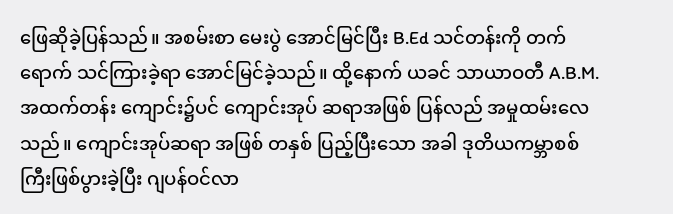ဖြေဆိုခဲ့ပြန်သည်။ အစမ်းစာ မေးပွဲ အောင်မြင်ပြီး B.Ed သင်တန်းကို တက်ရောက် သင်ကြားခဲ့ရာ အောင်မြင်ခဲ့သည်။ ထို့နောက် ယခင် သာယာဝတီ A.B.M. အထက်တန်း ကျောင်း၌ပင် ကျောင်းအုပ် ဆရာအဖြစ် ပြန်လည် အမှုထမ်းလေသည်။ ကျောင်းအုပ်ဆရာ အဖြစ် တနှစ် ပြည့်ပြီးသော အခါ ဒုတိယကမ္ဘာစစ်ကြီးဖြစ်ပွားခဲ့ပြီး ဂျပန်ဝင်လာ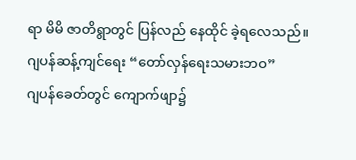ရာ မိမိ ဇာတိရွာတွင် ပြန်လည် နေထိုင် ခဲ့ရလေသည်။
ဂျပန်ဆန့်ကျင်ရေး “တော်လှန်ရေးသမားဘဝ”
ဂျပန်ခေတ်တွင် ကျောက်ဖျာ၌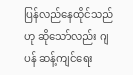ပြန်လည်နေထိုင်သည်ဟု ဆိုသော်လည်း ဂျပန် ဆန့်ကျင်ရေး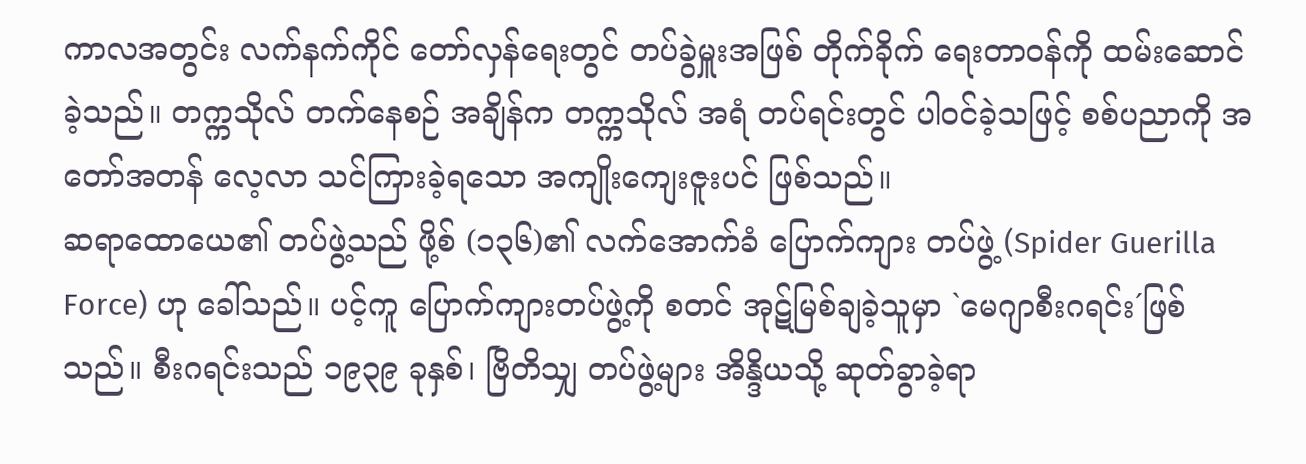ကာလအတွင်း လက်နက်ကိုင် တော်လှန်ရေးတွင် တပ်ခွဲမှူးအဖြစ် တိုက်ခိုက် ရေးတာဝန်ကို ထမ်းဆောင်ခဲ့သည်။ တက္ကသိုလ် တက်နေစဉ် အချိန်က တက္ကသိုလ် အရံ တပ်ရင်းတွင် ပါဝင်ခဲ့သဖြင့် စစ်ပညာကို အတော်အတန် လေ့လာ သင်ကြားခဲ့ရသော အကျိုးကျေးဇူးပင် ဖြစ်သည်။
ဆရာထောယေ၏ တပ်ဖွဲ့သည် ဖို့စ် (၁၃၆)၏ လက်အောက်ခံ ပြောက်ကျား တပ်ဖွဲ့ (Spider Guerilla Force) ဟု ခေါ်သည်။ ပင့်ကူ ပြောက်ကျားတပ်ဖွဲ့ကို စတင် အုဋ်မြစ်ချခဲ့သူမှာ `မေဂျာစီးဂရင်း´ဖြစ်သည်။ စီးဂရင်းသည် ၁၉၃၉ ခုနှစ်၊ ဗြိတိသျှ တပ်ဖွဲ့များ အိန္ဒိယသို့ ဆုတ်ခွာခဲ့ရာ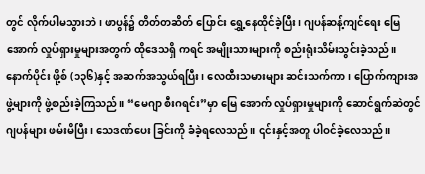တွင် လိုက်ပါမသွားဘဲ၊ ဖာပွန်၌ တိတ်တဆိတ် ပြောင်း ရွှေ့နေထိုင်ခဲ့ပြီး၊ ဂျပန်ဆန့်ကျင်ရေး မြေအောက် လှုပ်ရှားမှုများအတွက် ထိုဒေသရှိ ကရင် အမျိုးသားများကို စည်းရုံးသိမ်းသွင်းခဲ့သည်။
နောက်ပိုင်း ဖို့စ် (၁၃၆)နှင့် အဆက်အသွယ်ရပြီး၊ လေထီးသမားများ ဆင်းသက်ကာ၊ ပြောက်ကျားအဖွဲ့များကို ဖွဲ့စည်းခဲ့ကြသည်။ “မေဂျာ စီးဂရင်း”မှာ မြေ အောက် လှုပ်ရှားမှုများကို ဆောင်ရွက်ဆဲတွင် ဂျပန်များ ဖမ်းမိပြီး၊ သေဒဏ်ပေး ခြင်းကို ခံခဲ့ရလေသည်။ ၎င်းနှင့်အတူ ပါဝင်ခဲ့လေသည်။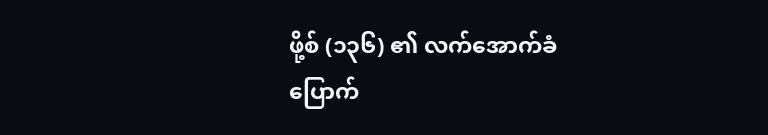ဖို့စ် (၁၃၆) ၏ လက်အောက်ခံ ပြောက်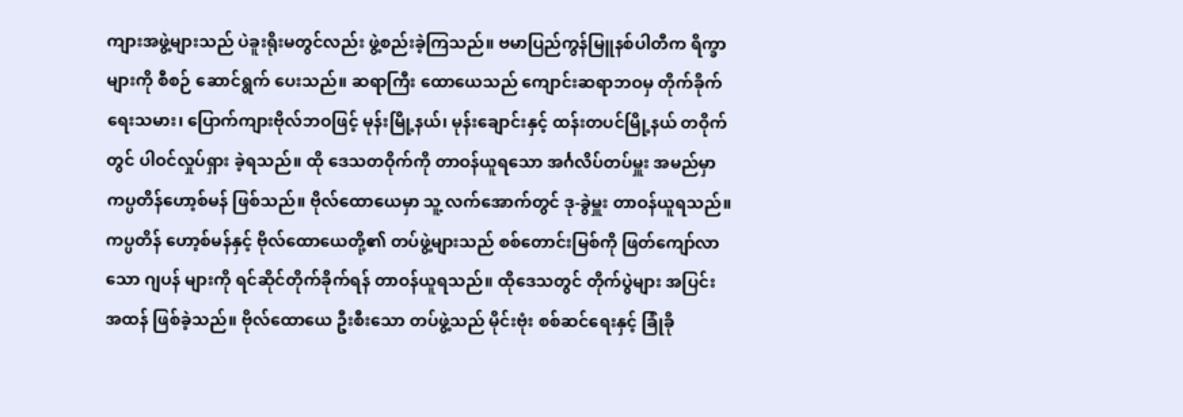ကျားအဖွဲ့များသည် ပဲခူးရိုးမတွင်လည်း ဖွဲ့စည်းခဲ့ကြသည်။ ဗမာပြည်ကွန်မြူနစ်ပါတီက ရိက္ခာများကို စီစဉ် ဆောင်ရွက် ပေးသည်။ ဆရာကြီး ထောယေသည် ကျောင်းဆရာဘဝမှ တိုက်ခိုက်ရေးသမား၊ ပြောက်ကျားဗိုလ်ဘဝဖြင့် မုန်းမြို့နယ်၊ မုန်းချောင်းနှင့် ထန်းတပင်မြို့နယ် တဝိုက်တွင် ပါဝင်လှုပ်ရှား ခဲ့ရသည်။ ထို ဒေသတဝိုက်ကို တာဝန်ယူရသော အင်္ဂလိပ်တပ်မှူး အမည်မှာ ကပ္ပတိန်ဟော့စ်မန် ဖြစ်သည်။ ဗိုလ်ထောယေမှာ သူ့ လက်အောက်တွင် ဒု-ခွဲမှူး တာဝန်ယူရသည်။ ကပ္ပတိန် ဟော့စ်မန်နှင့် ဗိုလ်ထောယေတို့၏ တပ်ဖွဲ့များသည် စစ်တောင်းမြစ်ကို ဖြတ်ကျော်လာသော ဂျပန် များကို ရင်ဆိုင်တိုက်ခိုက်ရန် တာဝန်ယူရသည်။ ထိုဒေသတွင် တိုက်ပွဲများ အပြင်း အထန် ဖြစ်ခဲ့သည်။ ဗိုလ်ထောယေ ဦးစီးသော တပ်ဖွဲ့သည် မိုင်းဗုံး စစ်ဆင်ရေးနှင့် ခြုံခို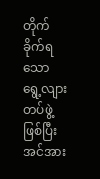တိုက်ခိုက်ရသော ရွေ့လျားတပ်ဖွဲ့ဖြစ်ပြီး အင်အား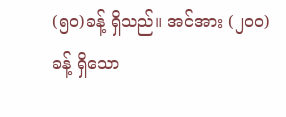(၅၀)ခန့် ရှိသည်။ အင်အား (၂၀၀)ခန့် ရှိသော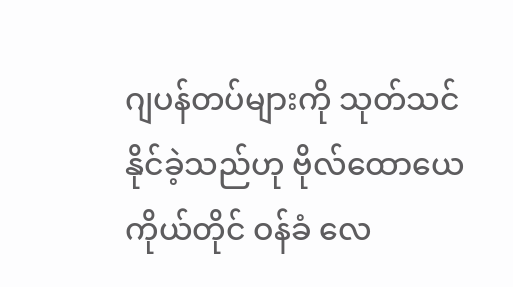ဂျပန်တပ်များကို သုတ်သင်နိုင်ခဲ့သည်ဟု ဗိုလ်ထောယေ ကိုယ်တိုင် ဝန်ခံ လေ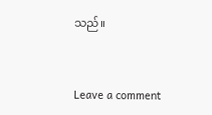သည်။



Leave a comment